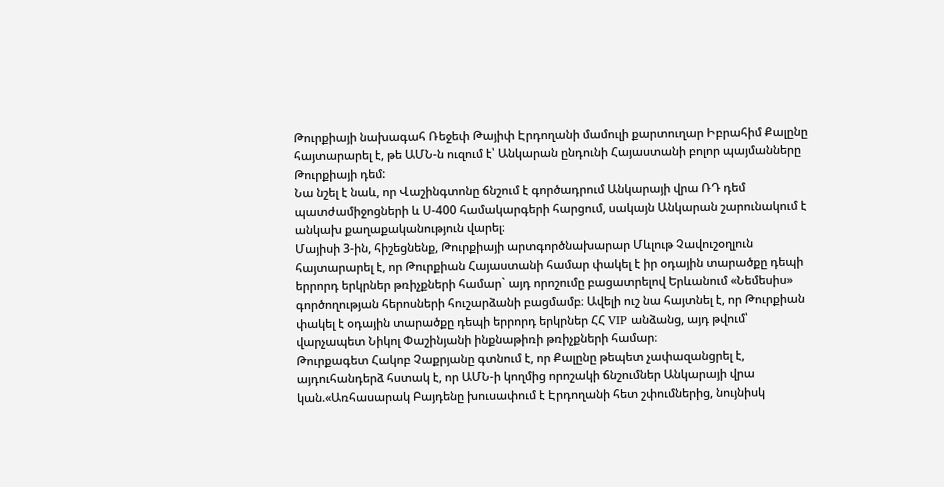Թուրքիայի նախագահ Ռեջեփ Թայիփ Էրդողանի մամուլի քարտուղար Իբրահիմ Քալընը հայտարարել է, թե ԱՄՆ-ն ուզում է՝ Անկարան ընդունի Հայաստանի բոլոր պայմանները Թուրքիայի դեմ:
Նա նշել է նաև, որ Վաշինգտոնը ճնշում է գործադրում Անկարայի վրա ՌԴ դեմ պատժամիջոցների և Ս-400 համակարգերի հարցում, սակայն Անկարան շարունակում է անկախ քաղաքականություն վարել։
Մայիսի 3-ին, հիշեցնենք, Թուրքիայի արտգործնախարար Մևլութ Չավուշօղլուն հայտարարել է, որ Թուրքիան Հայաստանի համար փակել է իր օդային տարածքը դեպի երրորդ երկրներ թռիչքների համար` այդ որոշումը բացատրելով Երևանում «Նեմեսիս» գործողության հերոսների հուշարձանի բացմամբ։ Ավելի ուշ նա հայտնել է, որ Թուրքիան փակել է օդային տարածքը դեպի երրորդ երկրներ ՀՀ VIP անձանց, այդ թվում՝ վարչապետ Նիկոլ Փաշինյանի ինքնաթիռի թռիչքների համար։
Թուրքագետ Հակոբ Չաքրյանը գտնում է, որ Քալընը թեպետ չափազանցրել է, այդուհանդերձ հստակ է, որ ԱՄՆ-ի կողմից որոշակի ճնշումներ Անկարայի վրա կան.«Առհասարակ Բայդենը խուսափում է Էրդողանի հետ շփումներից, նույնիսկ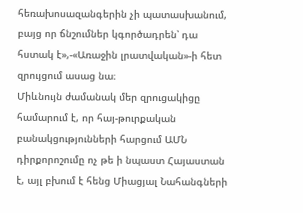հեռախոսազանգերին չի պատասխանում, բայց որ ճնշումներ կգործադրեն՝ դա հստակ է»,-«Առաջին լրատվական»-ի հետ զրույցում ասաց նա։
Միևնույն ժամանակ մեր զրուցակիցը համարում է, որ հայ-թուրքական բանակցությունների հարցում ԱՄՆ դիրքորոշումը ոչ թե ի նպաստ Հայաստան է, այլ բխում է հենց Միացյալ Նահանգների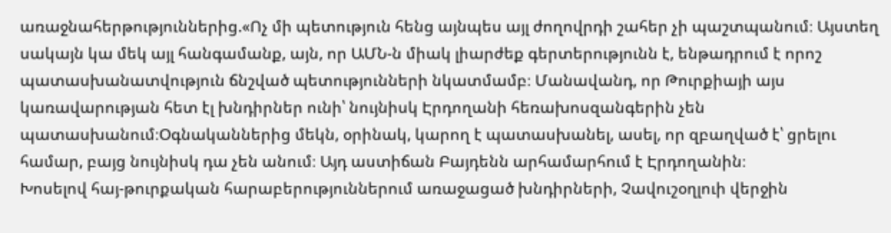առաջնահերթություններից.«Ոչ մի պետություն հենց այնպես այլ ժողովրդի շահեր չի պաշտպանում։ Այստեղ սակայն կա մեկ այլ հանգամանք, այն, որ ԱՄՆ-ն միակ լիարժեք գերտերությունն է, ենթադրում է որոշ պատասխանատվություն ճնշված պետությունների նկատմամբ։ Մանավանդ, որ Թուրքիայի այս կառավարության հետ էլ խնդիրներ ունի՝ նույնիսկ Էրդողանի հեռախոսզանգերին չեն պատասխանում։Օգնականներից մեկն, օրինակ, կարող է պատասխանել, ասել, որ զբաղված է՝ ցրելու համար, բայց նույնիսկ դա չեն անում։ Այդ աստիճան Բայդենն արհամարհում է Էրդողանին։
Խոսելով հայ-թուրքական հարաբերություններում առաջացած խնդիրների, Չավուշօղլուի վերջին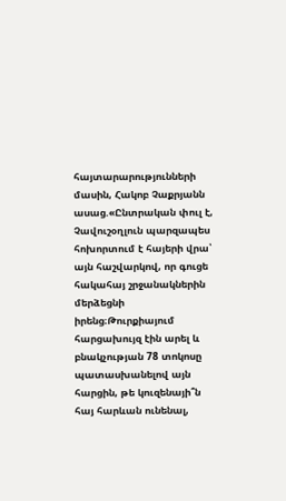հայտարարությունների մասին, Հակոբ Չաքրյանն ասաց.«Ընտրական փուլ է, Չավուշօղլուն պարզապես հոխորտում է հայերի վրա՝ այն հաշվարկով, որ գուցե հակահայ շրջանակներին մերձեցնի իրենց։Թուրքիայում հարցախույզ էին արել և բնակչության 78 տոկոսը պատասխանելով այն հարցին, թե կուզենայի՞ն հայ հարևան ունենալ,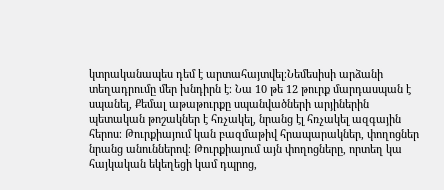կտրականապես դեմ է արտահայտվել։Նեմեսիսի արձանի տեղադրումը մեր խնդիրն է։ Նա 10 թե 12 թուրք մարդասպան է սպանել, Քեմալ աթաթուրքը սպանվածների արյիներին պետական թոշակներ է հռչակել, նրանց էլ հռչակել ազգային հերոս։ Թուրքիայում կան բազմաթիվ հրապարակներ, փողոցներ նրանց անուններով։ Թուրքիայում այն փողոցները, որտեղ կա հայկական եկեղեցի կամ դպրոց,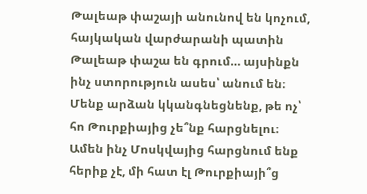Թալեաթ փաշայի անունով են կոչում, հայկական վարժարանի պատին Թալեաթ փաշա են գրում… այսինքն ինչ ստորություն ասես՝ անում են։ Մենք արձան կկանգնեցնենք, թե ոչ՝ հո Թուրքիայից չե՞նք հարցնելու։ Ամեն ինչ Մոսկվայից հարցնում ենք հերիք չէ, մի հատ էլ Թուրքիայի՞ց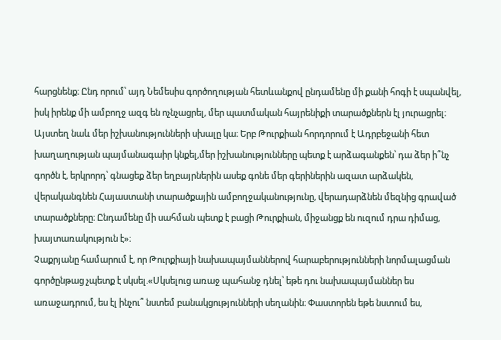հարցնենք։ Ընդ որում՝ այդ Նեմեսիս գործողության հետևանքով ընդամենը մի քանի հոգի է սպանվել, իսկ իրենք մի ամբողջ ազգ են ոչնչացրել, մեր պատմական հայրենիքի տարածքներն էլ յուրացրել։ Այստեղ նաև մեր իշխանությունների սխալը կա։ Երբ Թուրքիան հորդորում է Ադրբեջանի հետ խաղաղության պայմանագաիր կնքել,մեր իշխանությունները պետք է արձագանքեն՝ դա ձեր ի՞նչ գործն է, երկրորդ՝ գնացեք ձեր եղբայրներին ասեք գոնե մեր գերիներին ազատ արձակեն, վերականգնեն Հայաստանի տարածքային ամբողջականությունը, վերադարձնեն մեզնից գրաված տարածքները։ Ընդամենը մի սահման պետք է բացի Թուրքիան, միջանցք են ուզում դրա դիմաց, խայտառակություն է»։
Չաքրյանը համարում է, որ Թուրքիայի նախապայմաններով հարաբերությունների նորմալացման գործընթաց չպետք է սկսել.«Սկսելուց առաջ պահանջ դնել՝ եթե դու նախապայմաններ ես առաջադրում, ես էլ ինչու՞ նստեմ բանակցությունների սեղանին։ Փաստորեն եթե նստում ես,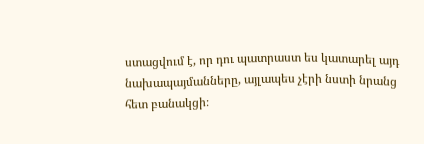ստացվում է, որ դու պատրաստ ես կատարել այդ նախապայմանները, այլապես չէրի նստի նրանց հետ բանակցի։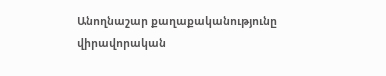Անողնաշար քաղաքականությունը վիրավորական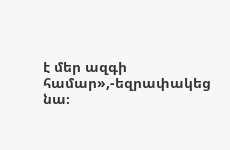է մեր ազգի համար»,-եզրափակեց նա։